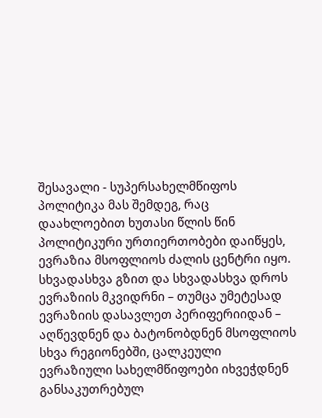შესავალი - სუპერსახელმწიფოს პოლიტიკა მას შემდეგ, რაც დაახლოებით ხუთასი წლის წინ პოლიტიკური ურთიერთობები დაიწყეს, ევრაზია მსოფლიოს ძალის ცენტრი იყო. სხვადასხვა გზით და სხვადასხვა დროს ევრაზიის მკვიდრნი – თუმცა უმეტესად ევრაზიის დასავლეთ პერიფერიიდან – აღწევდნენ და ბატონობდნენ მსოფლიოს სხვა რეგიონებში, ცალკეული ევრაზიული სახელმწიფოები იხვეჭდნენ განსაკუთრებულ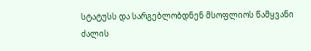სტატუსს და სარგებლობდნენ მსოფლიოს წამყვანი ძალის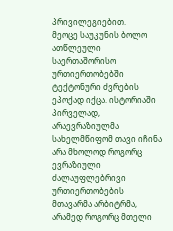პრივილეგიებით.
მეოცე საუკუნის ბოლო ათწლეული საერთაშორისო ურთიერთობებში ტექტონური ძვრების ეპოქად იქცა. ისტორიაში პირველად, არაევრაზიულმა სახელმწიფომ თავი იჩინა არა მხოლოდ როგორც ევრაზიული ძალაუფლებრივი ურთიერთობების მთავარმა არბიტრმა, არამედ როგორც მთელი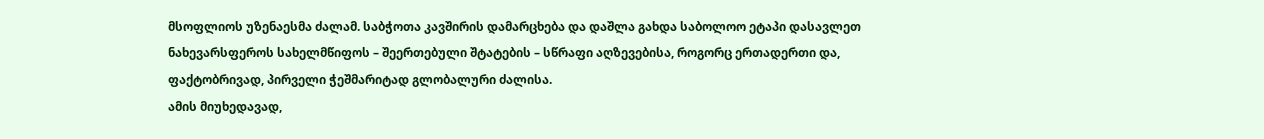მსოფლიოს უზენაესმა ძალამ. საბჭოთა კავშირის დამარცხება და დაშლა გახდა საბოლოო ეტაპი დასავლეთ ნახევარსფეროს სახელმწიფოს – შეერთებული შტატების – სწრაფი აღზევებისა, როგორც ერთადერთი და, ფაქტობრივად, პირველი ჭეშმარიტად გლობალური ძალისა.
ამის მიუხედავად,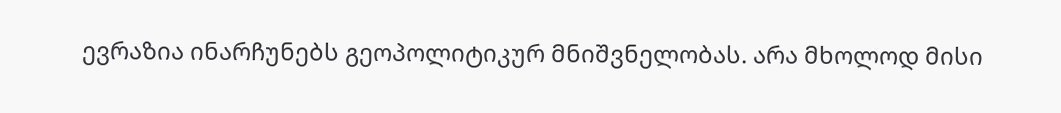ევრაზია ინარჩუნებს გეოპოლიტიკურ მნიშვნელობას. არა მხოლოდ მისი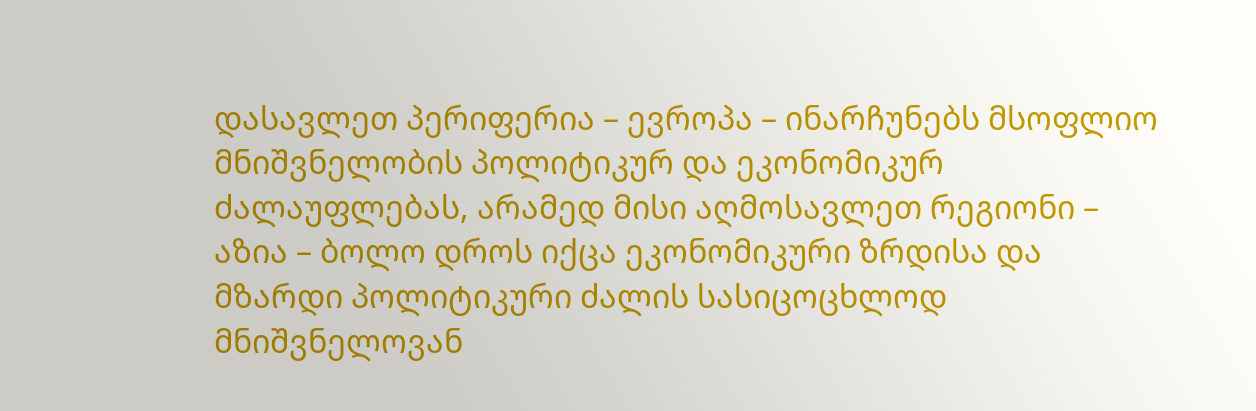დასავლეთ პერიფერია – ევროპა – ინარჩუნებს მსოფლიო მნიშვნელობის პოლიტიკურ და ეკონომიკურ ძალაუფლებას, არამედ მისი აღმოსავლეთ რეგიონი – აზია – ბოლო დროს იქცა ეკონომიკური ზრდისა და მზარდი პოლიტიკური ძალის სასიცოცხლოდ მნიშვნელოვან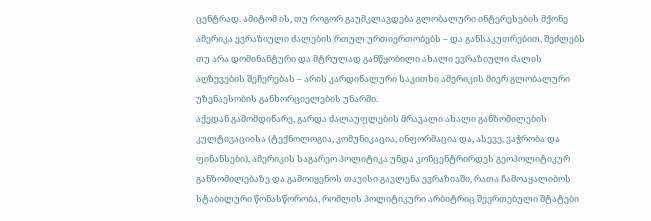ცენტრად. ამიტომ ის, თუ როგორ გაუმკლავდება გლობალური ინტერესების მქონე ამერიკა ევრაზიული ძალების რთულ ურთიერთობებს – და განსაკუთრებით, შეძლებს თუ არა დომინანტური და მტრულად განწყობილი ახალი ევრაზიული ძალის აღზევების შეჩერებას – არის კარდინალური საკითხი ამერიკის მიერ გლობალური უზენაესობის განხორციელების უნარში.
აქედან გამომდინარე, გარდა ძალაუფლების მრავალი ახალი განზომილების კულტივაციისა (ტექნოლოგია, კომუნიკაცია, ინფორმაცია და, ასევე, ვაჭრობა და ფინანსები), ამერიკის საგარეო პოლიტიკა უნდა კონცენტრირდეს გეოპოლიტიკურ განზომილებაზე და გამოიყენოს თავისი გავლენა ევრაზიაში, რათა ჩამოაყალიბოს სტაბილური წონასწორობა, რომლის პოლიტიკური არბიტრიც შეერთებული შტატები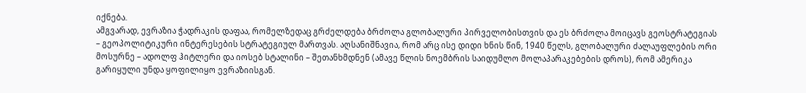იქნება.
ამგვარად, ევრაზია ჭადრაკის დაფაა, რომელზედაც გრძელდება ბრძოლა გლობალური პირველობისთვის და ეს ბრძოლა მოიცავს გეოსტრატეგიას – გეოპოლიტიკური ინტერესების სტრატეგიულ მართვას. აღსანიშნავია, რომ არც ისე დიდი ხნის წინ, 1940 წელს, გლობალური ძალაუფლების ორი მოსურნე – ადოლფ ჰიტლერი და იოსებ სტალინი – შეთანხმდნენ (ამავე წლის ნოემბრის საიდუმლო მოლაპარაკებების დროს), რომ ამერიკა გარიყული უნდა ყოფილიყო ევრაზიისგან.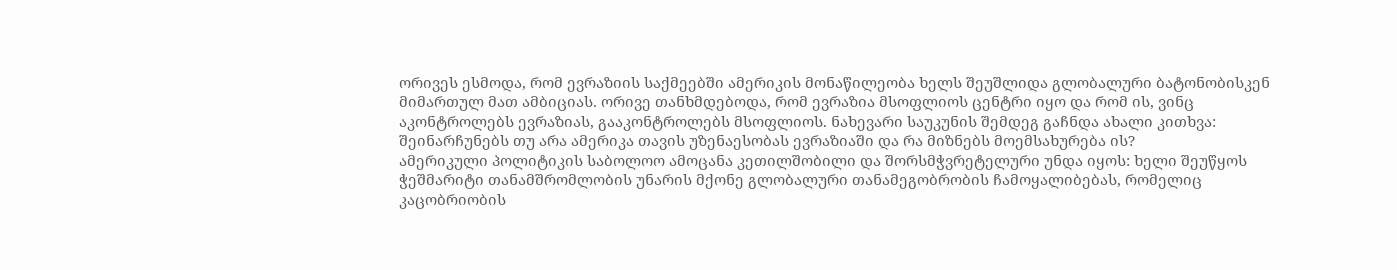ორივეს ესმოდა, რომ ევრაზიის საქმეებში ამერიკის მონაწილეობა ხელს შეუშლიდა გლობალური ბატონობისკენ მიმართულ მათ ამბიციას. ორივე თანხმდებოდა, რომ ევრაზია მსოფლიოს ცენტრი იყო და რომ ის, ვინც აკონტროლებს ევრაზიას, გააკონტროლებს მსოფლიოს. ნახევარი საუკუნის შემდეგ გაჩნდა ახალი კითხვა: შეინარჩუნებს თუ არა ამერიკა თავის უზენაესობას ევრაზიაში და რა მიზნებს მოემსახურება ის?
ამერიკული პოლიტიკის საბოლოო ამოცანა კეთილშობილი და შორსმჭვრეტელური უნდა იყოს: ხელი შეუწყოს ჭეშმარიტი თანამშრომლობის უნარის მქონე გლობალური თანამეგობრობის ჩამოყალიბებას, რომელიც კაცობრიობის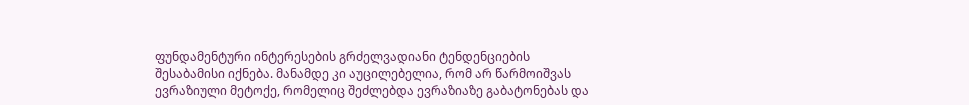ფუნდამენტური ინტერესების გრძელვადიანი ტენდენციების შესაბამისი იქნება. მანამდე კი აუცილებელია, რომ არ წარმოიშვას ევრაზიული მეტოქე, რომელიც შეძლებდა ევრაზიაზე გაბატონებას და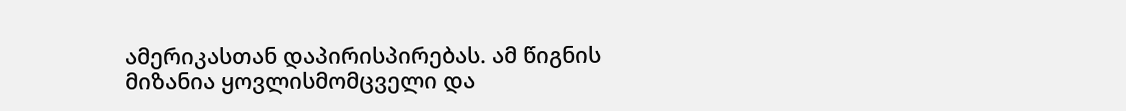ამერიკასთან დაპირისპირებას. ამ წიგნის მიზანია ყოვლისმომცველი და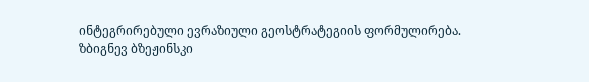ინტეგრირებული ევრაზიული გეოსტრატეგიის ფორმულირება.
ზბიგნევ ბზეჟინსკი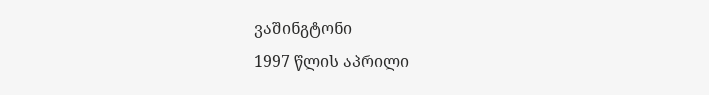ვაშინგტონი
1997 წლის აპრილი